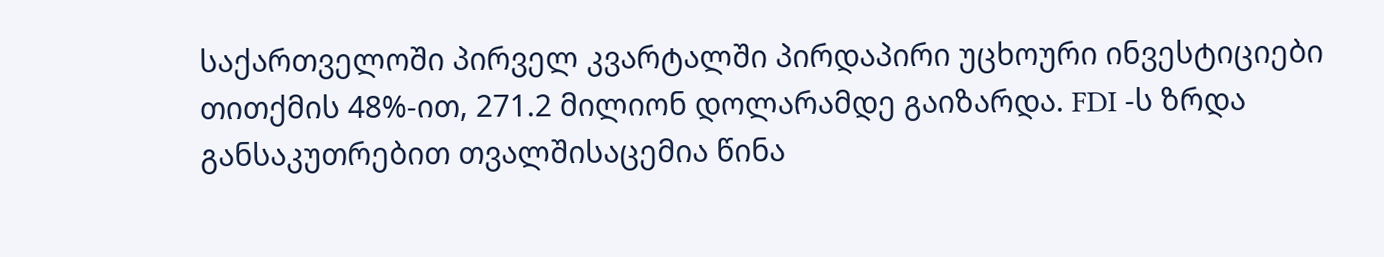საქართველოში პირველ კვარტალში პირდაპირი უცხოური ინვესტიციები თითქმის 48%-ით, 271.2 მილიონ დოლარამდე გაიზარდა. FDI -ს ზრდა განსაკუთრებით თვალშისაცემია წინა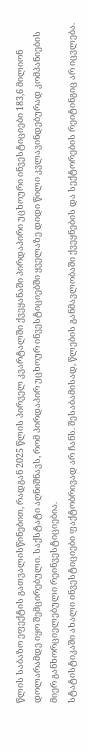წლის საბაზო ეფექტის გათვალისწინებით, რადგან 2025 წლის პირველ კვარტალში ქვეყანაში პირდაპირი უცხოური ინვესტიციები 183,6 მილიონ დოლარამდე იყო შემცირებული. საქსტატი აღნიშნავს, რომ პირდაპირ უცხოურ ინვესტიციებში ყველაზე დიდი წილი კვლავინდებურად კომპანიების მიერ განხორციელებული რეინვესტიციებია.
სტატისტიკაში ახალი ინვესტიციები ფაქტობრივად არ ჩანს. შესაბამისად, წლების განმავლობაში ქვეყნების და სექტორების რეიტინგიც არ იცვლება.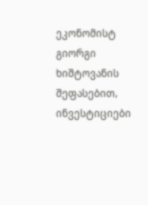ეკონომისტ გიორგი ხიშტოვანის შეფასებით, ინვესტიციები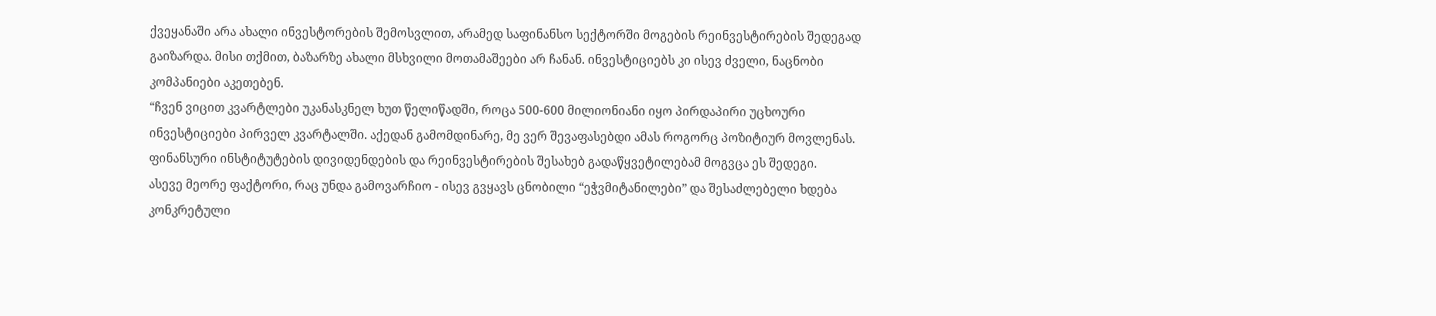ქვეყანაში არა ახალი ინვესტორების შემოსვლით, არამედ საფინანსო სექტორში მოგების რეინვესტირების შედეგად გაიზარდა. მისი თქმით, ბაზარზე ახალი მსხვილი მოთამაშეები არ ჩანან. ინვესტიციებს კი ისევ ძველი, ნაცნობი კომპანიები აკეთებენ.
“ჩვენ ვიცით კვარტლები უკანასკნელ ხუთ წელიწადში, როცა 500-600 მილიონიანი იყო პირდაპირი უცხოური ინვესტიციები პირველ კვარტალში. აქედან გამომდინარე, მე ვერ შევაფასებდი ამას როგორც პოზიტიურ მოვლენას. ფინანსური ინსტიტუტების დივიდენდების და რეინვესტირების შესახებ გადაწყვეტილებამ მოგვცა ეს შედეგი.
ასევე მეორე ფაქტორი, რაც უნდა გამოვარჩიო - ისევ გვყავს ცნობილი “ეჭვმიტანილები” და შესაძლებელი ხდება კონკრეტული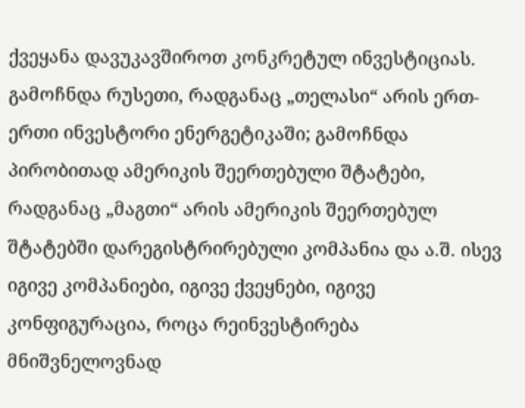ქვეყანა დავუკავშიროთ კონკრეტულ ინვესტიციას. გამოჩნდა რუსეთი, რადგანაც „თელასი“ არის ერთ-ერთი ინვესტორი ენერგეტიკაში; გამოჩნდა პირობითად ამერიკის შეერთებული შტატები, რადგანაც „მაგთი“ არის ამერიკის შეერთებულ შტატებში დარეგისტრირებული კომპანია და ა.შ. ისევ იგივე კომპანიები, იგივე ქვეყნები, იგივე კონფიგურაცია, როცა რეინვესტირება მნიშვნელოვნად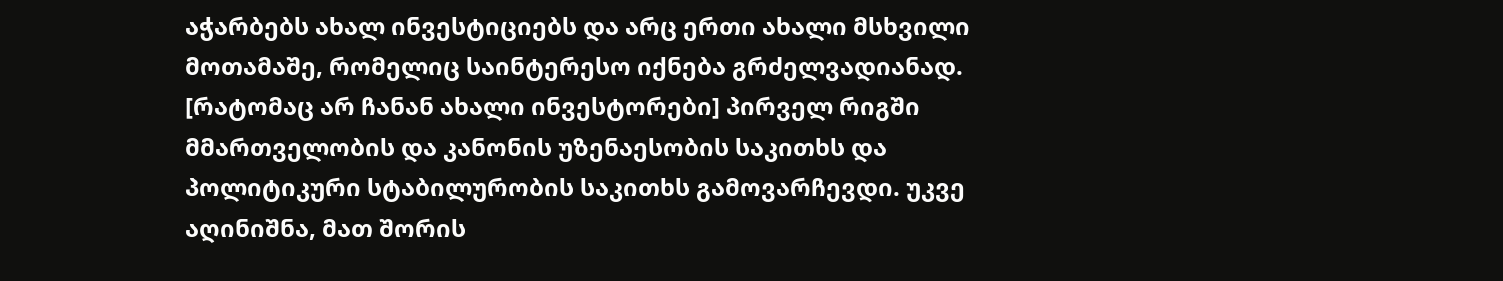აჭარბებს ახალ ინვესტიციებს და არც ერთი ახალი მსხვილი მოთამაშე, რომელიც საინტერესო იქნება გრძელვადიანად.
[რატომაც არ ჩანან ახალი ინვესტორები] პირველ რიგში მმართველობის და კანონის უზენაესობის საკითხს და პოლიტიკური სტაბილურობის საკითხს გამოვარჩევდი. უკვე აღინიშნა, მათ შორის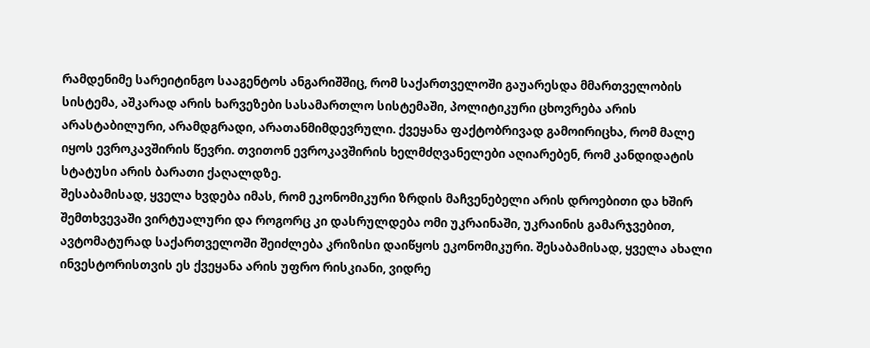რამდენიმე სარეიტინგო სააგენტოს ანგარიშშიც, რომ საქართველოში გაუარესდა მმართველობის სისტემა, აშკარად არის ხარვეზები სასამართლო სისტემაში, პოლიტიკური ცხოვრება არის არასტაბილური, არამდგრადი, არათანმიმდევრული. ქვეყანა ფაქტობრივად გამოირიცხა, რომ მალე იყოს ევროკავშირის წევრი. თვითონ ევროკავშირის ხელმძღვანელები აღიარებენ, რომ კანდიდატის სტატუსი არის ბარათი ქაღალდზე.
შესაბამისად, ყველა ხვდება იმას, რომ ეკონომიკური ზრდის მაჩვენებელი არის დროებითი და ხშირ შემთხვევაში ვირტუალური და როგორც კი დასრულდება ომი უკრაინაში, უკრაინის გამარჯვებით, ავტომატურად საქართველოში შეიძლება კრიზისი დაიწყოს ეკონომიკური. შესაბამისად, ყველა ახალი ინვესტორისთვის ეს ქვეყანა არის უფრო რისკიანი, ვიდრე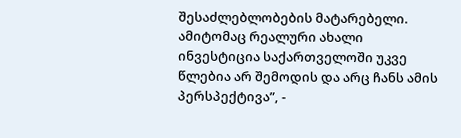შესაძლებლობების მატარებელი. ამიტომაც რეალური ახალი ინვესტიცია საქართველოში უკვე წლებია არ შემოდის და არც ჩანს ამის პერსპექტივა”, -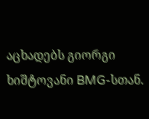აცხადებს გიორგი ხიშტოვანი BMG-სთან.